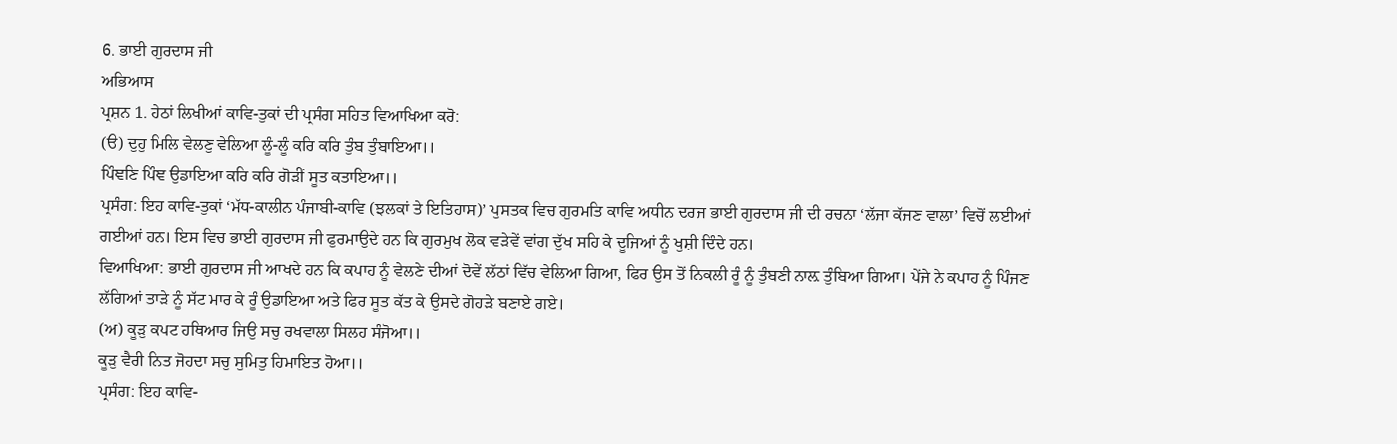6. ਭਾਈ ਗੁਰਦਾਸ ਜੀ
ਅਭਿਆਸ
ਪ੍ਰਸ਼ਨ 1. ਹੇਠਾਂ ਲਿਖੀਆਂ ਕਾਵਿ-ਤੁਕਾਂ ਦੀ ਪ੍ਰਸੰਗ ਸਹਿਤ ਵਿਆਖਿਆ ਕਰੋ:
(ੳ) ਦੁਹੁ ਮਿਲਿ ਵੇਲਣੁ ਵੇਲਿਆ ਲੂੰ-ਲੂੰ ਕਰਿ ਕਰਿ ਤੁੰਬ ਤੁੰਬਾਇਆ।।
ਪਿੰਞਣਿ ਪਿੰਞ ਉਡਾਇਆ ਕਰਿ ਕਰਿ ਗੋੜੀਂ ਸੂਤ ਕਤਾਇਆ।।
ਪ੍ਰਸੰਗ: ਇਹ ਕਾਵਿ-ਤੁਕਾਂ ‘ਮੱਧ-ਕਾਲੀਨ ਪੰਜਾਬੀ-ਕਾਵਿ (ਝਲਕਾਂ ਤੇ ਇਤਿਹਾਸ)’ ਪੁਸਤਕ ਵਿਚ ਗੁਰਮਤਿ ਕਾਵਿ ਅਧੀਨ ਦਰਜ ਭਾਈ ਗੁਰਦਾਸ ਜੀ ਦੀ ਰਚਨਾ ‘ਲੱਜਾ ਕੱਜਣ ਵਾਲਾ’ ਵਿਚੋਂ ਲਈਆਂ ਗਈਆਂ ਹਨ। ਇਸ ਵਿਚ ਭਾਈ ਗੁਰਦਾਸ ਜੀ ਫੁਰਮਾਉਦੇ ਹਨ ਕਿ ਗੁਰਮੁਖ ਲੋਕ ਵੜੇਵੇਂ ਵਾਂਗ ਦੁੱਖ ਸਹਿ ਕੇ ਦੂਜਿਆਂ ਨੂੰ ਖੁਸ਼ੀ ਦਿੰਦੇ ਹਨ।
ਵਿਆਖਿਆ: ਭਾਈ ਗੁਰਦਾਸ ਜੀ ਆਖਦੇ ਹਨ ਕਿ ਕਪਾਹ ਨੂੰ ਵੇਲਣੇ ਦੀਆਂ ਦੋਵੇਂ ਲੱਠਾਂ ਵਿੱਚ ਵੇਲਿਆ ਗਿਆ, ਫਿਰ ਉਸ ਤੋਂ ਨਿਕਲੀ ਰੂੰ ਨੂੰ ਤੁੰਬਣੀ ਨਾਲ਼ ਤੁੰਬਿਆ ਗਿਆ। ਪੇਂਜੇ ਨੇ ਕਪਾਹ ਨੂੰ ਪਿੰਜਣ ਲੱਗਿਆਂ ਤਾੜੇ ਨੂੰ ਸੱਟ ਮਾਰ ਕੇ ਰੂੰ ਉਡਾਇਆ ਅਤੇ ਫਿਰ ਸੂਤ ਕੱਤ ਕੇ ਉਸਦੇ ਗੋਹੜੇ ਬਣਾਏ ਗਏ।
(ਅ) ਕੂੜੁ ਕਪਟ ਹਥਿਆਰ ਜਿਉ ਸਚੁ ਰਖਵਾਲਾ ਸਿਲਹ ਸੰਜੋਆ।।
ਕੂੜੁ ਵੈਰੀ ਨਿਤ ਜੋਹਦਾ ਸਚੁ ਸੁਮਿਤੁ ਹਿਮਾਇਤ ਹੋਆ।।
ਪ੍ਰਸੰਗ: ਇਹ ਕਾਵਿ-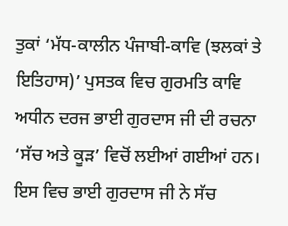ਤੁਕਾਂ ‘ਮੱਧ-ਕਾਲੀਨ ਪੰਜਾਬੀ-ਕਾਵਿ (ਝਲਕਾਂ ਤੇ ਇਤਿਹਾਸ)’ ਪੁਸਤਕ ਵਿਚ ਗੁਰਮਤਿ ਕਾਵਿ ਅਧੀਨ ਦਰਜ ਭਾਈ ਗੁਰਦਾਸ ਜੀ ਦੀ ਰਚਨਾ ‘ਸੱਚ ਅਤੇ ਕੂੜ’ ਵਿਚੋਂ ਲਈਆਂ ਗਈਆਂ ਹਨ। ਇਸ ਵਿਚ ਭਾਈ ਗੁਰਦਾਸ ਜੀ ਨੇ ਸੱਚ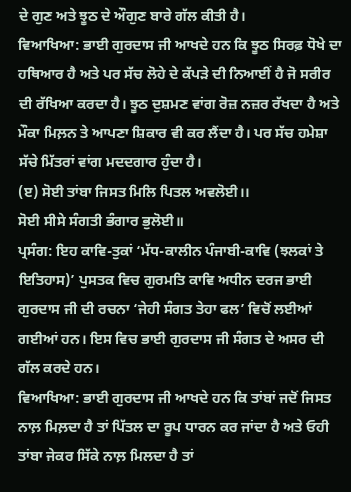ਦੇ ਗੁਣ ਅਤੇ ਝੂਠ ਦੇ ਔਗੁਣ ਬਾਰੇ ਗੱਲ ਕੀਤੀ ਹੈ।
ਵਿਆਖਿਆ: ਭਾਈ ਗੁਰਦਾਸ ਜੀ ਆਖਦੇ ਹਨ ਕਿ ਝੂਠ ਸਿਰਫ਼ ਧੋਖੇ ਦਾ ਹਥਿਆਰ ਹੈ ਅਤੇ ਪਰ ਸੱਚ ਲੋਹੇ ਦੇ ਕੱਪੜੇ ਦੀ ਨਿਆਈਂ ਹੈ ਜੋ ਸਰੀਰ ਦੀ ਰੱਖਿਆ ਕਰਦਾ ਹੈ। ਝੂਠ ਦੁਸ਼ਮਣ ਵਾਂਗ ਰੋਜ਼ ਨਜ਼ਰ ਰੱਖਦਾ ਹੈ ਅਤੇ ਮੌਕਾ ਮਿਲ਼ਨ ਤੇ ਆਪਣਾ ਸ਼ਿਕਾਰ ਵੀ ਕਰ ਲੈਂਦਾ ਹੈ। ਪਰ ਸੱਚ ਹਮੇਸ਼ਾ ਸੱਚੇ ਮਿੱਤਰਾਂ ਵਾਂਗ ਮਦਦਗਾਰ ਹੁੰਦਾ ਹੈ।
(ੲ) ਸੋਈ ਤਾਂਬਾ ਜਿਸਤ ਮਿਲਿ ਪਿਤਲ ਅਵਲੋਈ।।
ਸੋਈ ਸੀਸੇ ਸੰਗਤੀ ਭੰਗਾਰ ਭੁਲੋਈ॥
ਪ੍ਰਸੰਗ: ਇਹ ਕਾਵਿ-ਤੁਕਾਂ ‘ਮੱਧ-ਕਾਲੀਨ ਪੰਜਾਬੀ-ਕਾਵਿ (ਝਲਕਾਂ ਤੇ ਇਤਿਹਾਸ)’ ਪੁਸਤਕ ਵਿਚ ਗੁਰਮਤਿ ਕਾਵਿ ਅਧੀਨ ਦਰਜ ਭਾਈ ਗੁਰਦਾਸ ਜੀ ਦੀ ਰਚਨਾ ‘ਜੇਹੀ ਸੰਗਤ ਤੇਹਾ ਫਲ’ ਵਿਚੋਂ ਲਈਆਂ ਗਈਆਂ ਹਨ। ਇਸ ਵਿਚ ਭਾਈ ਗੁਰਦਾਸ ਜੀ ਸੰਗਤ ਦੇ ਅਸਰ ਦੀ ਗੱਲ ਕਰਦੇ ਹਨ।
ਵਿਆਖਿਆ: ਭਾਈ ਗੁਰਦਾਸ ਜੀ ਆਖਦੇ ਹਨ ਕਿ ਤਾਂਬਾਂ ਜਦੋਂ ਜਿਸਤ ਨਾਲ਼ ਮਿਲ਼ਦਾ ਹੈ ਤਾਂ ਪਿੱਤਲ ਦਾ ਰੂਪ ਧਾਰਨ ਕਰ ਜਾਂਦਾ ਹੈ ਅਤੇ ਓਹੀ ਤਾਂਬਾ ਜੇਕਰ ਸਿੱਕੇ ਨਾਲ਼ ਮਿਲਦਾ ਹੈ ਤਾਂ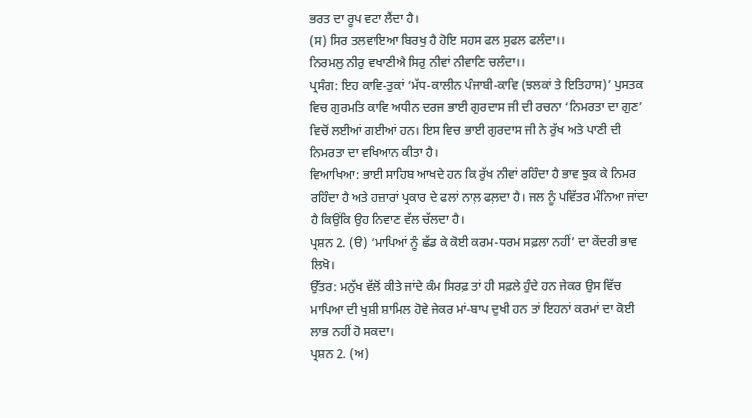ਭਰਤ ਦਾ ਰੂਪ ਵਟਾ ਲੈਂਦਾ ਹੈ।
(ਸ) ਸਿਰ ਤਲਵਾਇਆ ਬਿਰਖੁ ਹੈ ਹੋਇ ਸਹਸ ਫਲ ਸੁਫਲ ਫਲੰਦਾ।।
ਨਿਰਮਲੁ ਨੀਰੁ ਵਖਾਣੀਐ ਸਿਰੁ ਨੀਵਾਂ ਨੀਵਾਣਿ ਚਲੰਦਾ।।
ਪ੍ਰਸੰਗ: ਇਹ ਕਾਵਿ-ਤੁਕਾਂ ‘ਮੱਧ-ਕਾਲੀਨ ਪੰਜਾਬੀ-ਕਾਵਿ (ਝਲਕਾਂ ਤੇ ਇਤਿਹਾਸ)’ ਪੁਸਤਕ ਵਿਚ ਗੁਰਮਤਿ ਕਾਵਿ ਅਧੀਨ ਦਰਜ ਭਾਈ ਗੁਰਦਾਸ ਜੀ ਦੀ ਰਚਨਾ ‘ਨਿਮਰਤਾ ਦਾ ਗੁਣ’ ਵਿਚੋਂ ਲਈਆਂ ਗਈਆਂ ਹਨ। ਇਸ ਵਿਚ ਭਾਈ ਗੁਰਦਾਸ ਜੀ ਨੇ ਰੁੱਖ ਅਤੇ ਪਾਣੀ ਦੀ ਨਿਮਰਤਾ ਦਾ ਵਖਿਆਨ ਕੀਤਾ ਹੈ।
ਵਿਆਖਿਆ: ਭਾਈ ਸਾਹਿਬ ਆਖਦੇ ਹਨ ਕਿ ਰੁੱਖ ਨੀਵਾਂ ਰਹਿੰਦਾ ਹੈ ਭਾਵ ਝੁਕ ਕੇ ਨਿਮਰ ਰਹਿੰਦਾ ਹੈ ਅਤੇ ਹਜ਼ਾਰਾਂ ਪ੍ਰਕਾਰ ਦੇ ਫਲਾਂ ਨਾਲ਼ ਫਲ਼ਦਾ ਹੈ। ਜਲ ਨੂੰ ਪਵਿੱਤਰ ਮੰਨਿਆ ਜਾਂਦਾ ਹੈ ਕਿਉਂਕਿ ਉਹ ਨਿਵਾਣ ਵੱਲ ਚੱਲਦਾ ਹੈ।
ਪ੍ਰਸ਼ਨ 2. (ੳ) ‘ਮਾਪਿਆਂ ਨੂੰ ਛੱਡ ਕੇ ਕੋਈ ਕਰਮ-ਧਰਮ ਸਫ਼ਲਾ ਨਹੀਂ’ ਦਾ ਕੇਂਦਰੀ ਭਾਵ ਲਿਖੋ।
ਉੱਤਰ: ਮਨੁੱਖ ਵੱਲੋਂ ਕੀਤੇ ਜਾਂਦੇ ਕੰਮ ਸਿਰਫ਼ ਤਾਂ ਹੀ ਸਫ਼ਲੇ ਹੁੰਦੇ ਹਨ ਜੇਕਰ ਉਸ ਵਿੱਚ ਮਾਪਿਆ ਦੀ ਖੁਸ਼ੀ ਸ਼ਾਮਿਲ ਹੋਵੇ ਜੇਕਰ ਮਾਂ-ਬਾਪ ਦੁਖੀ ਹਨ ਤਾਂ ਇਹਨਾਂ ਕਰਮਾਂ ਦਾ ਕੋਈ ਲਾਭ ਨਹੀਂ ਹੋ ਸਕਦਾ।
ਪ੍ਰਸ਼ਨ 2. (ਅ)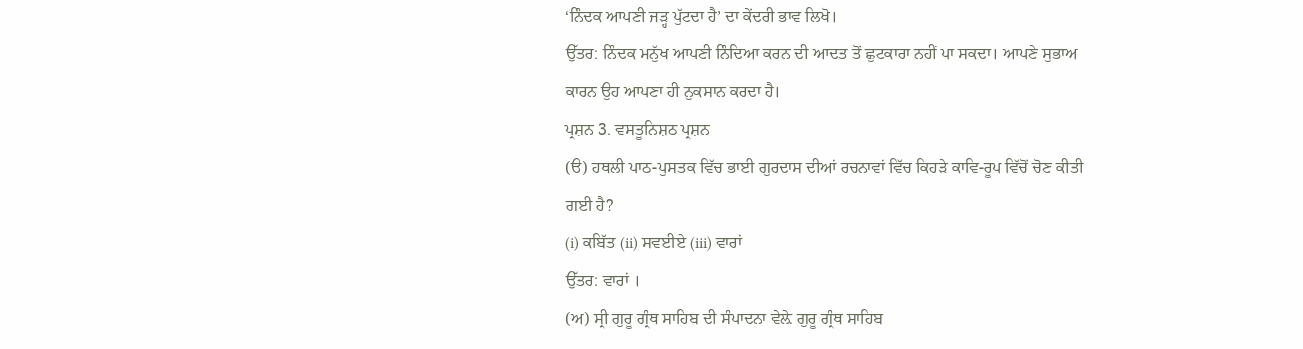‘ਨਿੰਦਕ ਆਪਣੀ ਜੜ੍ਹ ਪੁੱਟਦਾ ਹੈ’ ਦਾ ਕੇਂਦਰੀ ਭਾਵ ਲਿਖੋ।
ਉੱਤਰ: ਨਿੰਦਕ ਮਨੁੱਖ ਆਪਣੀ ਨਿੰਦਿਆ ਕਰਨ ਦੀ ਆਦਤ ਤੋਂ ਛੁਟਕਾਰਾ ਨਹੀਂ ਪਾ ਸਕਦਾ। ਆਪਣੇ ਸੁਭਾਅ ਕਾਰਨ ਉਹ ਆਪਣਾ ਹੀ ਨੁਕਸਾਨ ਕਰਦਾ ਹੈ।
ਪ੍ਰਸ਼ਨ 3. ਵਸਤੂਨਿਸ਼ਠ ਪ੍ਰਸ਼ਨ
(ੳ) ਹਥਲੀ ਪਾਠ-ਪੁਸਤਕ ਵਿੱਚ ਭਾਈ ਗੁਰਦਾਸ ਦੀਆਂ ਰਚਨਾਵਾਂ ਵਿੱਚ ਕਿਹੜੇ ਕਾਵਿ-ਰੂਪ ਵਿੱਚੋਂ ਚੋਣ ਕੀਤੀ ਗਈ ਹੈ?
(i) ਕਬਿੱਤ (ii) ਸਵਈਏ (iii) ਵਾਰਾਂ
ਉੱਤਰ: ਵਾਰਾਂ ।
(ਅ) ਸ੍ਰੀ ਗੁਰੂ ਗ੍ਰੰਥ ਸਾਹਿਬ ਦੀ ਸੰਪਾਦਨਾ ਵੇਲ਼ੇ ਗੁਰੂ ਗ੍ਰੰਥ ਸਾਹਿਬ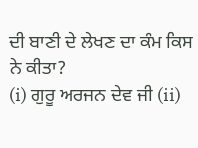ਦੀ ਬਾਣੀ ਦੇ ਲੇਖਣ ਦਾ ਕੰਮ ਕਿਸ ਨੇ ਕੀਤਾ?
(i) ਗੁਰੂ ਅਰਜਨ ਦੇਵ ਜੀ (ii)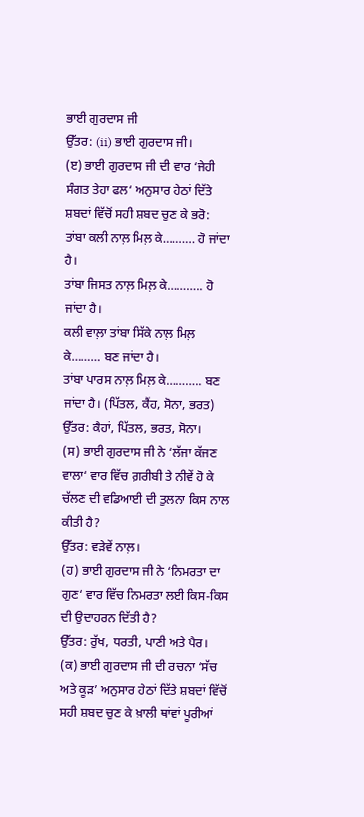ਭਾਈ ਗੁਰਦਾਸ ਜੀ
ਉੱਤਰ: (ii) ਭਾਈ ਗੁਰਦਾਸ ਜੀ।
(ੲ) ਭਾਈ ਗੁਰਦਾਸ ਜੀ ਦੀ ਵਾਰ ‘ਜੇਹੀ ਸੰਗਤ ਤੇਹਾ ਫਲ‘ ਅਨੁਸਾਰ ਹੇਠਾਂ ਦਿੱਤੇ ਸ਼ਬਦਾਂ ਵਿੱਚੋਂ ਸਹੀ ਸ਼ਬਦ ਚੁਣ ਕੇ ਭਰੋ:
ਤਾਂਬਾ ਕਲੀ ਨਾਲ਼ ਮਿਲ਼ ਕੇ………. ਹੋ ਜਾਂਦਾ ਹੈ।
ਤਾਂਬਾ ਜਿਸਤ ਨਾਲ਼ ਮਿਲ਼ ਕੇ……….. ਹੋ ਜਾਂਦਾ ਹੈ।
ਕਲੀ ਵਾਲ਼ਾ ਤਾਂਬਾ ਸਿੱਕੇ ਨਾਲ਼ ਮਿਲ਼ ਕੇ……… ਬਣ ਜਾਂਦਾ ਹੈ।
ਤਾਂਬਾ ਪਾਰਸ ਨਾਲ਼ ਮਿਲ਼ ਕੇ……….. ਬਣ ਜਾਂਦਾ ਹੈ। (ਪਿੱਤਲ, ਕੈਂਹ, ਸੋਨਾ, ਭਰਤ)
ਉੱਤਰ: ਕੈਹਾਂ, ਪਿੱਤਲ, ਭਰਤ, ਸੋਨਾ।
(ਸ) ਭਾਈ ਗੁਰਦਾਸ ਜੀ ਨੇ ‘ਲੱਜਾ ਕੱਜਣ ਵਾਲਾ‘ ਵਾਰ ਵਿੱਚ ਗ਼ਰੀਬੀ ਤੇ ਨੀਵੇਂ ਹੋ ਕੇ ਚੱਲਣ ਦੀ ਵਡਿਆਈ ਦੀ ਤੁਲਨਾ ਕਿਸ ਨਾਲ ਕੀਤੀ ਹੈ?
ਉੱਤਰ: ਵੜੇਵੇਂ ਨਾਲ਼।
(ਹ) ਭਾਈ ਗੁਰਦਾਸ ਜੀ ਨੇ ‘ਨਿਮਰਤਾ ਦਾ ਗੁਣ‘ ਵਾਰ ਵਿੱਚ ਨਿਮਰਤਾ ਲਈ ਕਿਸ-ਕਿਸ ਦੀ ਉਦਾਹਰਨ ਦਿੱਤੀ ਹੈ?
ਉੱਤਰ: ਰੁੱਖ, ਧਰਤੀ, ਪਾਣੀ ਅਤੇ ਪੈਰ।
(ਕ) ਭਾਈ ਗੁਰਦਾਸ ਜੀ ਦੀ ਰਚਨਾ ‘ਸੱਚ ਅਤੇ ਕੂੜ’ ਅਨੁਸਾਰ ਹੇਠਾਂ ਦਿੱਤੇ ਸ਼ਬਦਾਂ ਵਿੱਚੋਂ ਸਹੀ ਸ਼ਬਦ ਚੁਣ ਕੇ ਖ਼ਾਲੀ ਥਾਂਵਾਂ ਪੂਰੀਆਂ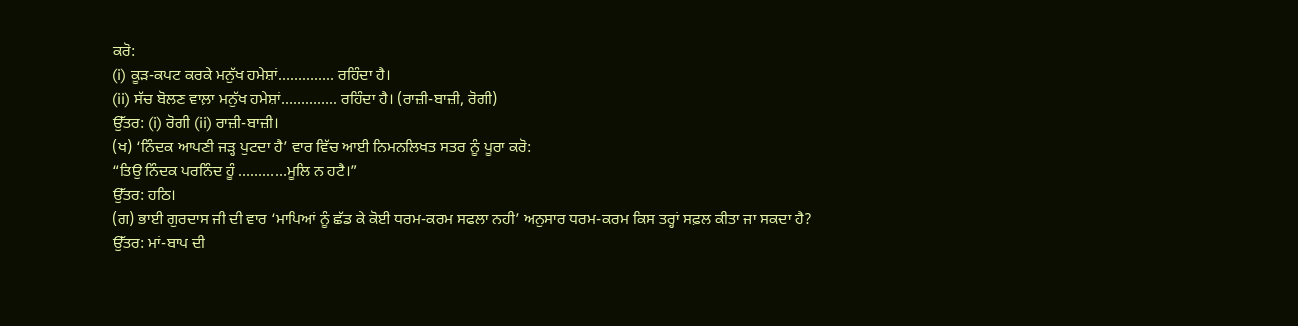ਕਰੋ:
(i) ਕੂੜ-ਕਪਟ ਕਰਕੇ ਮਨੁੱਖ ਹਮੇਸ਼ਾਂ………….. ਰਹਿੰਦਾ ਹੈ।
(ii) ਸੱਚ ਬੋਲਣ ਵਾਲ਼ਾ ਮਨੁੱਖ ਹਮੇਸ਼ਾਂ………….. ਰਹਿੰਦਾ ਹੈ। (ਰਾਜ਼ੀ-ਬਾਜ਼ੀ, ਰੋਗੀ)
ਉੱਤਰ: (i) ਰੋਗੀ (ii) ਰਾਜ਼ੀ-ਬਾਜ਼ੀ।
(ਖ) ‘ਨਿੰਦਕ ਆਪਣੀ ਜੜ੍ਹ ਪੁਟਦਾ ਹੈ’ ਵਾਰ ਵਿੱਚ ਆਈ ਨਿਮਨਲਿਖਤ ਸਤਰ ਨੂੰ ਪੂਰਾ ਕਰੋ:
“ਤਿਉ ਨਿੰਦਕ ਪਰਨਿੰਦ ਹੂੰ …………ਮੂਲਿ ਨ ਹਟੈ।”
ਉੱਤਰ: ਹਠਿ।
(ਗ) ਭਾਈ ਗੁਰਦਾਸ ਜੀ ਦੀ ਵਾਰ ‘ਮਾਪਿਆਂ ਨੂੰ ਛੱਡ ਕੇ ਕੋਈ ਧਰਮ-ਕਰਮ ਸਫਲਾ ਨਹੀ’ ਅਨੁਸਾਰ ਧਰਮ-ਕਰਮ ਕਿਸ ਤਰ੍ਹਾਂ ਸਫ਼ਲ ਕੀਤਾ ਜਾ ਸਕਦਾ ਹੈ?
ਉੱਤਰ: ਮਾਂ-ਬਾਪ ਦੀ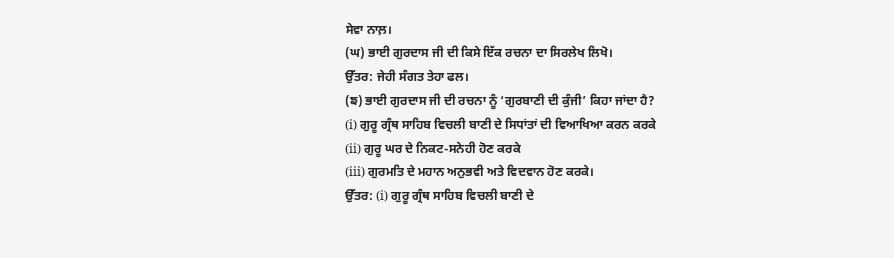ਸੇਵਾ ਨਾਲ਼।
(ਘ) ਭਾਈ ਗੁਰਦਾਸ ਜੀ ਦੀ ਕਿਸੇ ਇੱਕ ਰਚਨਾ ਦਾ ਸਿਰਲੇਖ ਲਿਖੋ।
ਉੱਤਰ: ਜੇਹੀ ਸੰਗਤ ਤੇਹਾ ਫਲ।
(ਙ) ਭਾਈ ਗੁਰਦਾਸ ਜੀ ਦੀ ਰਚਨਾ ਨੂੰ ‘ਗੁਰਬਾਣੀ ਦੀ ਕੁੰਜੀ’ ਕਿਹਾ ਜਾਂਦਾ ਹੈ?
(i) ਗੁਰੂ ਗ੍ਰੰਥ ਸਾਹਿਬ ਵਿਚਲੀ ਬਾਣੀ ਦੇ ਸਿਧਾਂਤਾਂ ਦੀ ਵਿਆਖਿਆ ਕਰਨ ਕਰਕੇ
(ii) ਗੁਰੂ ਘਰ ਦੇ ਨਿਕਟ-ਸਨੇਹੀ ਹੋਣ ਕਰਕੇ
(iii) ਗੁਰਮਤਿ ਦੇ ਮਹਾਨ ਅਨੁਭਵੀ ਅਤੇ ਵਿਦਵਾਨ ਹੋਣ ਕਰਕੇ।
ਉੱਤਰ: (i) ਗੁਰੂ ਗ੍ਰੰਥ ਸਾਹਿਬ ਵਿਚਲੀ ਬਾਣੀ ਦੇ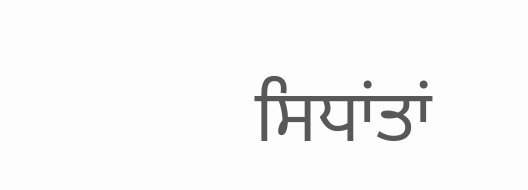ਸਿਧਾਂਤਾਂ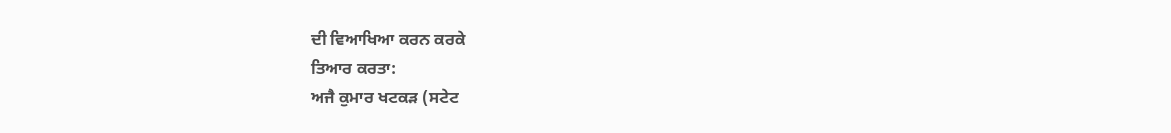ਦੀ ਵਿਆਖਿਆ ਕਰਨ ਕਰਕੇ
ਤਿਆਰ ਕਰਤਾ:
ਅਜੈ ਕੁਮਾਰ ਖਟਕੜ (ਸਟੇਟ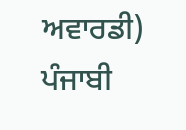ਅਵਾਰਡੀ) ਪੰਜਾਬੀ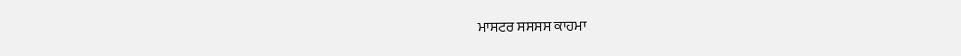ਮਾਸਟਰ ਸਸਸਸ ਕਾਹਮਾ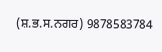(ਸ਼.ਭ.ਸ.ਨਗਰ) 9878583784